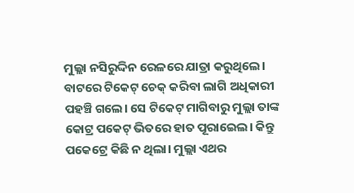ମୁଲ୍ଲା ନସିରୁଦ୍ଦିନ ରେଳରେ ଯାତ୍ରା କରୁଥିଲେ। ବାଟରେ ଟିକେଟ୍ ଚେକ୍ କରିବା ଲାଗି ଅଧିକାରୀ ପହଞ୍ଚି ଗଲେ। ସେ ଟିକେଟ୍ ମାଗିବାରୁ ମୁଲ୍ଲା ତାଙ୍କ କୋଟ୍ର ପକେଟ୍ ଭିତରେ ହାତ ପୂରାଇେଲ। କିନ୍ତୁ ପକେଟ୍ରେ କିଛି ନ ଥିଲା। ମୁଲ୍ଲା ଏଥର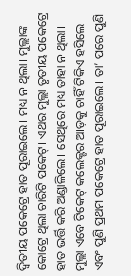ଦ୍ବିତୀୟ ପକେଟ୍ରେ ହାତ ପୂରାଇଲେ। ମଧ୍ୟ ନ ଥିଲା। ମୁଲ୍ଲାଙ୍କ କୋଟ୍ରେ ଥିଲା ଚାରିଟି ପକେଟ୍। ଏଥର ମୁଲ୍ଲା ତୃତୀୟ ପକେଟ୍ରେ ହାତ ଭର୍ତ୍ତି କରି ଅଣ୍ଡାଳିଲେ। ସେଥିରେ ମଧ୍ୟ ତାହା ନ ଥିଲା।
ମୁଲ୍ଲା ଏବେ ଟିକେଟ୍ କଲେକ୍ଟର ଆଡ଼କୁ ଚାହିଁ ଟିକିଏ ହସିଲେ ଏବଂ ପୁଣି ପ୍ରଥମ ପକେଟ୍ରେ ହାତ ପୂରାଇଲେ। ତା’ ପରେ ପୁଣି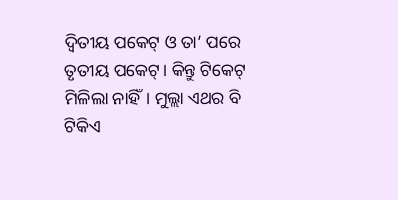ଦ୍ବିତୀୟ ପକେଟ୍ ଓ ତା’ ପରେ ତୃତୀୟ ପକେଟ୍। କିନ୍ତୁ ଟିକେଟ୍ ମିଳିଲା ନାହିଁ। ମୁଲ୍ଲା ଏଥର ବି ଟିକିଏ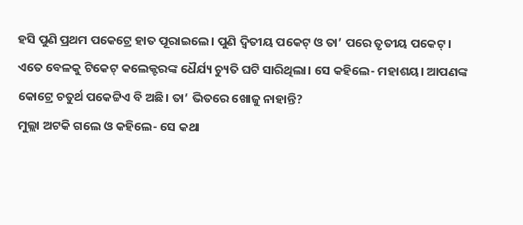ହସି ପୁଣି ପ୍ରଥମ ପକେଟ୍ରେ ହାତ ପୂରାଇଲେ। ପୁଣି ଦ୍ବିତୀୟ ପକେଟ୍ ଓ ତା’ ପରେ ତୃତୀୟ ପକେଟ୍।
ଏତେ ବେଳକୁ ଟିକେଟ୍ କଲେକ୍ଟରଙ୍କ ଧୈର୍ଯ୍ୟ ଚ୍ୟୁତି ଘଟି ସାରିଥିଲା। ସେ କହିଲେ- ମହାଶୟ। ଆପଣଙ୍କ କୋଟ୍ରେ ଚତୁର୍ଥ ପକେଟ୍ଟିଏ ବି ଅଛି। ତା’ ଭିତରେ ଖୋଜୁ ନାହାନ୍ତି?
ମୁଲ୍ଲା ଅଟକି ଗଲେ ଓ କହିଲେ- ସେ କଥା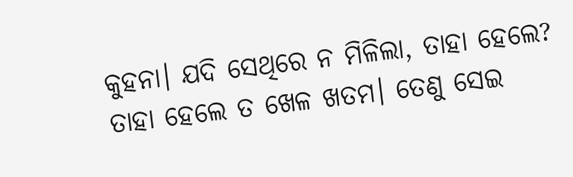କୁହନା। ଯଦି ସେଥିରେ ନ ମିଳିଲା, ତାହା ହେଲେ? ତାହା ହେଲେ ତ ଖେଳ ଖତମ। ତେଣୁ ସେଇ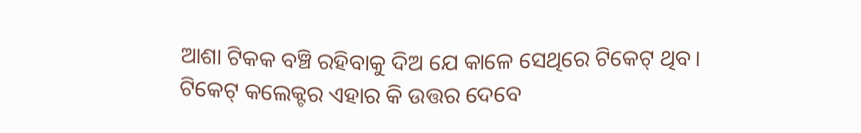ଆଶା ଟିକକ ବଞ୍ଚି ରହିବାକୁ ଦିଅ ଯେ କାଳେ ସେଥିରେ ଟିକେଟ୍ ଥିବ।
ଟିକେଟ୍ କଲେକ୍ଟର ଏହାର କି ଉତ୍ତର ଦେବେ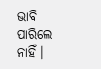ଭାବି ପାରିଲେ ନାହିଁ।